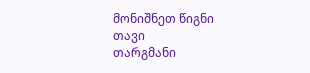მონიშნეთ წიგნი
თავი
თარგმანი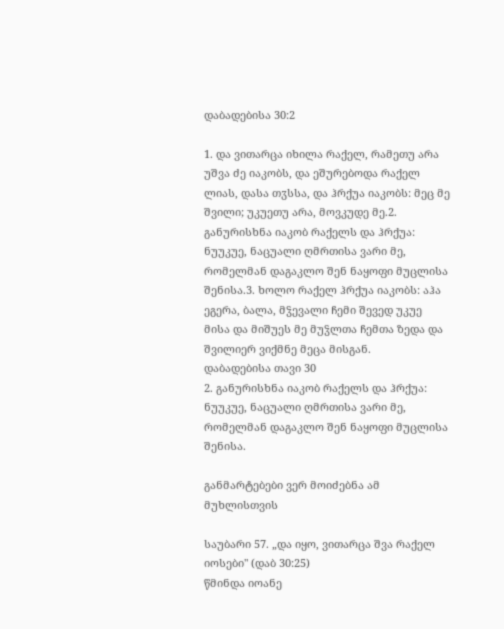დაბადებისა 30:2

1. და ვითარცა იხილა რაქელ, რამეთუ არა უშვა ძე იაკობს, და ეშურებოდა რაქელ ლიას, დასა თჳსსა, და ჰრქუა იაკობს: მეც მე შვილი; უკუეთუ არა, მოვკუდე მე.2. განურისხნა იაკობ რაქელს და ჰრქუა: ნუუკუე, ნაცუალი ღმრთისა ვარი მე, რომელმან დაგაკლო შენ ნაყოფი მუცლისა შენისა.3. ხოლო რაქელ ჰრქუა იაკობს: აჰა ეგერა, ბალა, მჴევალი ჩემი შევედ უკუე მისა და მიშუეს მე მუჴლთა ჩემთა ზედა და შვილიერ ვიქმნე მეცა მისგან.
დაბადებისა თავი 30
2. განურისხნა იაკობ რაქელს და ჰრქუა: ნუუკუე, ნაცუალი ღმრთისა ვარი მე, რომელმან დაგაკლო შენ ნაყოფი მუცლისა შენისა.

განმარტებები ვერ მოიძებნა ამ მუხლისთვის

საუბარი 57. „და იყო, ვითარცა შვა რაქელ იოსები" (დაბ 30:25)
წმინდა იოანე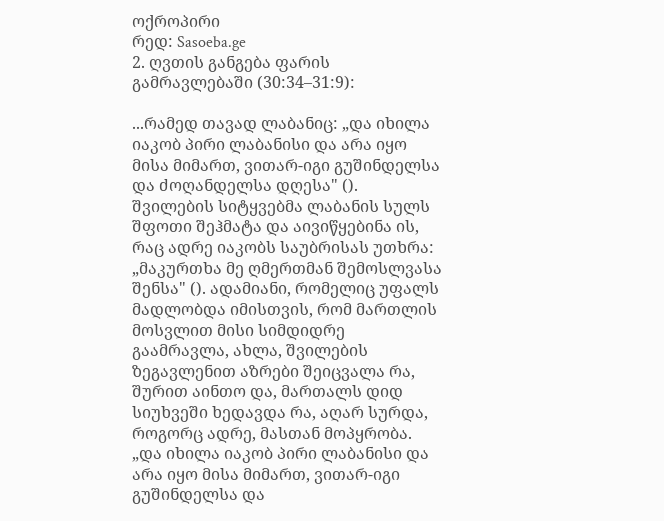ოქროპირი
რედ: Sasoeba.ge
2. ღვთის განგება ფარის გამრავლებაში (30:34–31:9):

...რამედ თავად ლაბანიც: „და იხილა იაკობ პირი ლაბანისი და არა იყო მისა მიმართ, ვითარ-იგი გუშინდელსა და ძოღანდელსა დღესა" (). შვილების სიტყვებმა ლაბანის სულს შფოთი შეჰმატა და აივიწყებინა ის, რაც ადრე იაკობს საუბრისას უთხრა: „მაკურთხა მე ღმერთმან შემოსლვასა შენსა" (). ადამიანი, რომელიც უფალს მადლობდა იმისთვის, რომ მართლის მოსვლით მისი სიმდიდრე გაამრავლა, ახლა, შვილების ზეგავლენით აზრები შეიცვალა რა, შურით აინთო და, მართალს დიდ სიუხვეში ხედავდა რა, აღარ სურდა, როგორც ადრე, მასთან მოპყრობა. „და იხილა იაკობ პირი ლაბანისი და არა იყო მისა მიმართ, ვითარ-იგი გუშინდელსა და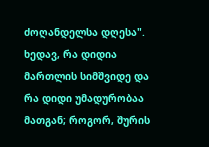ძოღანდელსა დღესა". ხედავ, რა დიდია მართლის სიმშვიდე და რა დიდი უმადურობაა მათგან; როგორ, შურის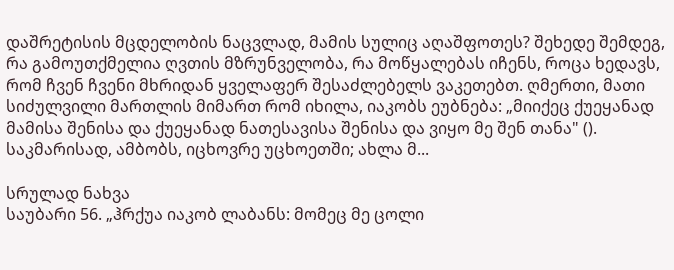დაშრეტისის მცდელობის ნაცვლად, მამის სულიც აღაშფოთეს? შეხედე შემდეგ, რა გამოუთქმელია ღვთის მზრუნველობა, რა მოწყალებას იჩენს, როცა ხედავს, რომ ჩვენ ჩვენი მხრიდან ყველაფერ შესაძლებელს ვაკეთებთ. ღმერთი, მათი სიძულვილი მართლის მიმართ რომ იხილა, იაკობს ეუბნება: „მიიქეც ქუეყანად მამისა შენისა და ქუეყანად ნათესავისა შენისა და ვიყო მე შენ თანა" (). საკმარისად, ამბობს, იცხოვრე უცხოეთში; ახლა მ...

სრულად ნახვა
საუბარი 56. „ჰრქუა იაკობ ლაბანს: მომეც მე ცოლი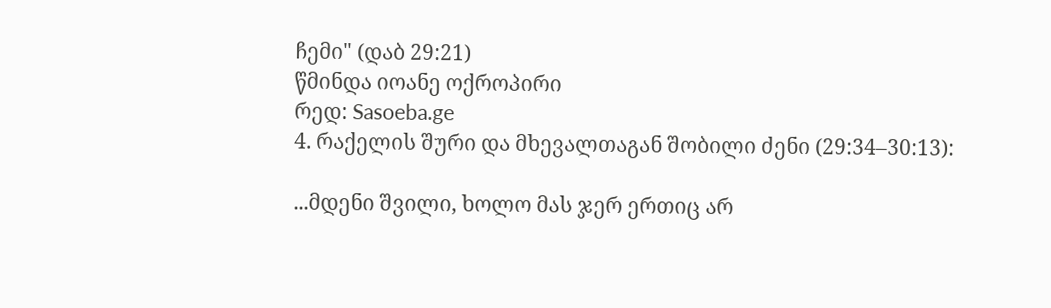ჩემი" (დაბ 29:21)
წმინდა იოანე ოქროპირი
რედ: Sasoeba.ge
4. რაქელის შური და მხევალთაგან შობილი ძენი (29:34–30:13):

...მდენი შვილი, ხოლო მას ჯერ ერთიც არ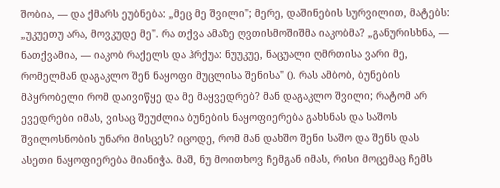შობია, — და ქმარს ეუბნება: „მეც მე შვილი"; მერე, დაშინების სურვილით, მატებს: „უკუეთუ არა, მოვკუდე მე". რა თქვა ამაზე ღვთისმოშიშმა იაკობმა? „განურისხნა, — ნათქვამია, — იაკობ რაქელს და ჰრქუა: ნუუკუე, ნაცუალი ღმრთისა ვარი მე, რომელმან დაგაკლო შენ ნაყოფი მუცლისა შენისა" (). რას ამბობ, ბუნების მპყრობელი რომ დაივიწყე და მე მაყვედრებ? მან დაგაკლო შვილი; რატომ არ ევედრები იმას, ვისაც შეუძლია ბუნების ნაყოფიერება გახსნას და საშოს შვილოსნობის უნარი მისცეს? იცოდე, რომ მან დახშო შენი საშო და შენს დას ასეთი ნაყოფიერება მიანიჭა. მაშ, ნუ მოითხოვ ჩემგან იმას, რისი მოცემაც ჩემს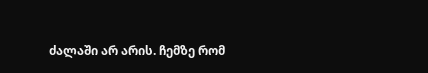ძალაში არ არის. ჩემზე რომ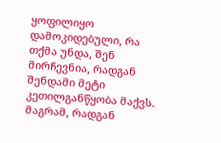ყოფილიყო დამოკიდებული, რა თქმა უნდა, შენ მირჩევნია, რადგან შენდამი მეტი კეთილგანწყობა მაქვს. მაგრამ, რადგან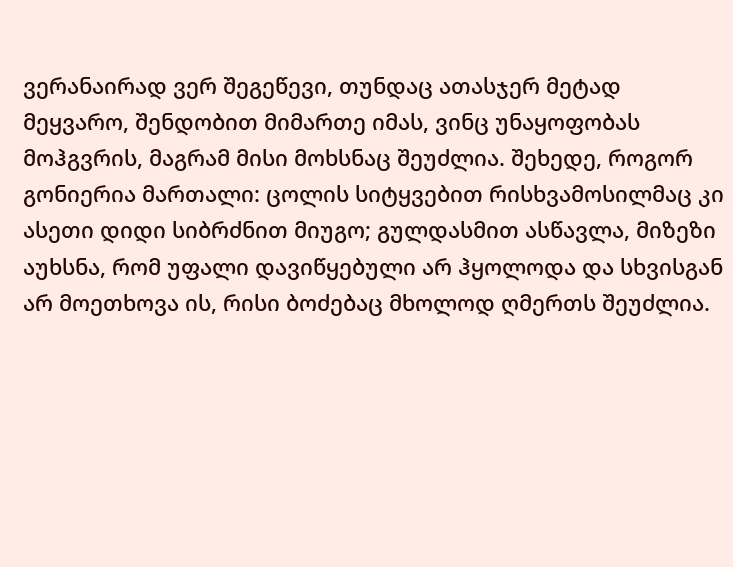ვერანაირად ვერ შეგეწევი, თუნდაც ათასჯერ მეტად მეყვარო, შენდობით მიმართე იმას, ვინც უნაყოფობას მოჰგვრის, მაგრამ მისი მოხსნაც შეუძლია. შეხედე, როგორ გონიერია მართალი: ცოლის სიტყვებით რისხვამოსილმაც კი ასეთი დიდი სიბრძნით მიუგო; გულდასმით ასწავლა, მიზეზი აუხსნა, რომ უფალი დავიწყებული არ ჰყოლოდა და სხვისგან არ მოეთხოვა ის, რისი ბოძებაც მხოლოდ ღმერთს შეუძლია.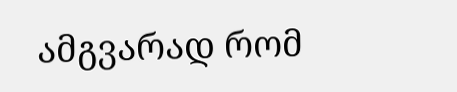ამგვარად რომ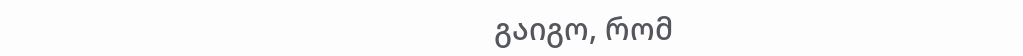გაიგო, რომ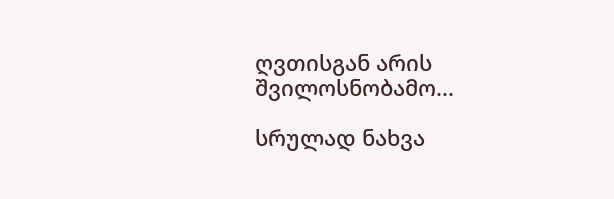ღვთისგან არის შვილოსნობამო...

სრულად ნახვა